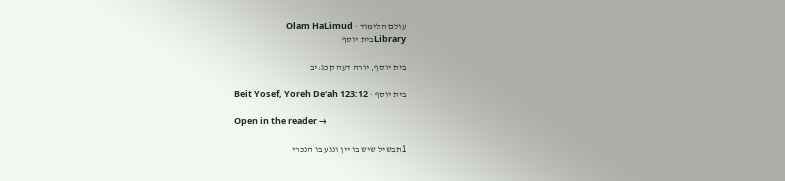עולם הלימוד · Olam HaLimud
Libraryבית יוסף

בית יוסף, יורה דעה קכג:יב

בית יוסף · Beit Yosef, Yoreh De'ah 123:12

Open in the reader →

1תבשיל שיש בו יין ונגע בו הנכרי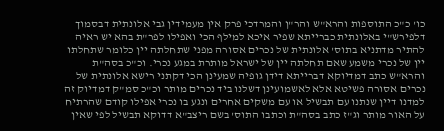כו' כ"כ התוספות והרא"ש והר"ן והמרדכי פרק אין מעמידין גבי אלונתית דבסמוך דלפירש"י באלונתית כברייתא שפיר איכא למילף הכי ואפילו לפר"ת בהא יש ראיה להתיר מדתניא בתוס' אלונתית של נכרים אסורה מפני שתחלתה יין כלומר שתחלתו יין של נכרי משמע שאם תחלתה יין של ישראל מותרת במגע נכרי. וכ"כ בסה"ת והרא"ש כתב דמדיוקא דברייתא דידן גופיה שמעינן הכי דקתני רישא אלונתית של נכרים אסורה פשיטא אלא לאשמועינן דשלנו ביד נכרים מותר וכ"כ סמ"ק דמדיוק זה למדנו דיין שנתנו עם תבשיל או עם משקים אחרים ונגע בו נכרי אפילו קודם שהרתיח על האור מותר וג"ז כתב בסה"ת וכתבו התוס' בשם ריצב"א דדוקא תבשיל לפי שאין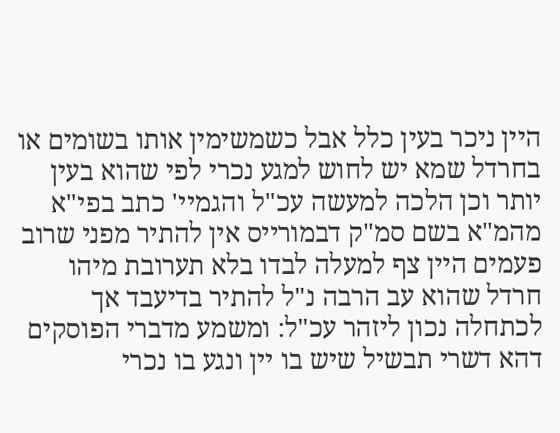היין ניכר בעין כלל אבל כשמשימין אותו בשומים או בחרדל שמא יש לחוש למגע נכרי לפי שהוא בעין יותר וכן הלכה למעשה עכ"ל והגמיי' כתב בפי"א מהמ"א בשם סמ"ק דבמורייס אין להתיר מפני שרוב פעמים היין צף למעלה לבדו בלא תערובת מיהו חרדל שהוא עב הרבה נ"ל להתיר בדיעבד אך לכתחלה נכון ליזהר עכ"ל: ומשמע מדברי הפוסקים דהא דשרי תבשיל שיש בו יין ונגע בו נכרי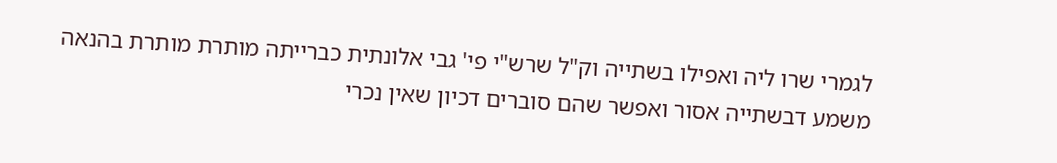לגמרי שרו ליה ואפילו בשתייה וק"ל שרש"י פי' גבי אלונתית כברייתה מותרת מותרת בהנאה משמע דבשתייה אסור ואפשר שהם סוברים דכיון שאין נכרי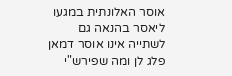אוסר האלונתית במגעו ליאסר בהנאה גם לשתייה אינו אוסר דמאן פלג לן ומה שפירש"י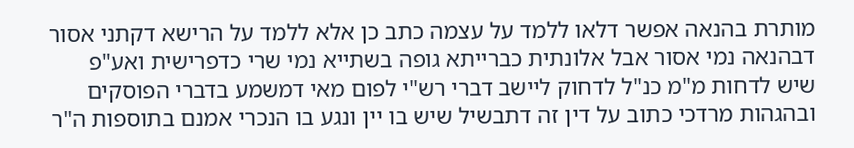מותרת בהנאה אפשר דלאו ללמד על עצמה כתב כן אלא ללמד על הרישא דקתני אסור דבהנאה נמי אסור אבל אלונתית כברייתא גופה בשתייא נמי שרי כדפרישית ואע"פ שיש לדחות מ"מ כנ"ל לדחוק ליישב דברי רש"י לפום מאי דמשמע בדברי הפוסקים ובהגהות מרדכי כתוב על דין זה דתבשיל שיש בו יין ונגע בו הנכרי אמנם בתוספות ה"ר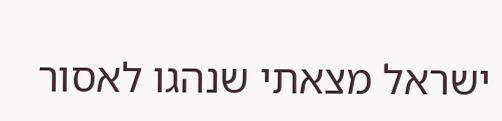ישראל מצאתי שנהגו לאסור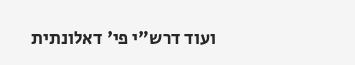ועוד דרש"י פי' דאלונתית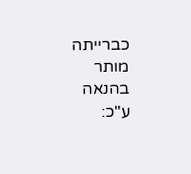כברייתה מותר בהנאה ע"כ: